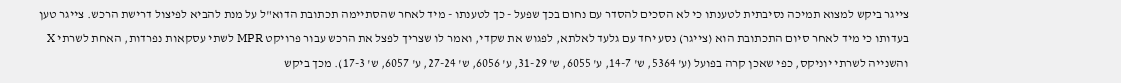צייגר ביקש למצוא תמיכה נסיבתית לטענתו כי לא הסכים להסדר עם נחום בכך שפעל - כך לטענתו - מיד לאחר שהסתיימה תכתובת הדוא"ל על מנת להביא לפיצול דרישת הרכש. צייגר טען בעדותו כי מיד לאחר סיום התכתובת הוא (צייגר) נסע יחד עם גלעד לאלתא, לפגוש את שקדי, ואמר לו שצריך לפצל את הרכש עבור פרויקט MPR לשתי עסקאות נפרדות, האחת לשרתי X והשנייה לשרתי יוניקס, כפי שאכן קרה בפועל (ע' 5364, ש' 14-7, ע' 6055, ש' 31-29, ע' 6056, ש' 27-24, ע' 6057, ש' 17-3). מכך ביקש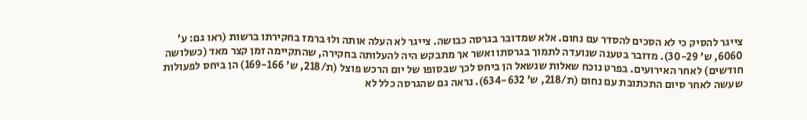צייגר להסיק כי לא הסכים להסדר עם נחום. אלא שמדובר בגרסה כבושה. צייגר לא העלה אותה ולוּ ברמז בחקירתו ברשות (ראו גם: ע' 6060, ש' 30-29). מדובר בטענה שנועדה לתמוך בגרסתו ואשר אך מתבקש היה להעלותה בחקירה, שהתקיימה זמן קצר מאד (כשלושה חודשים) לאחר האירועים. בפרט נוכח שאלות שנשאל הן ביחס לכך שבסופו של יום הרכש פוצל (ת/218, ש' 169-166) הן ביחס לפעולות שעשה לאחר סיום התכתובת עם נחום (ת/218, ש' 634-632). נראה גם שהגרסה כלל לא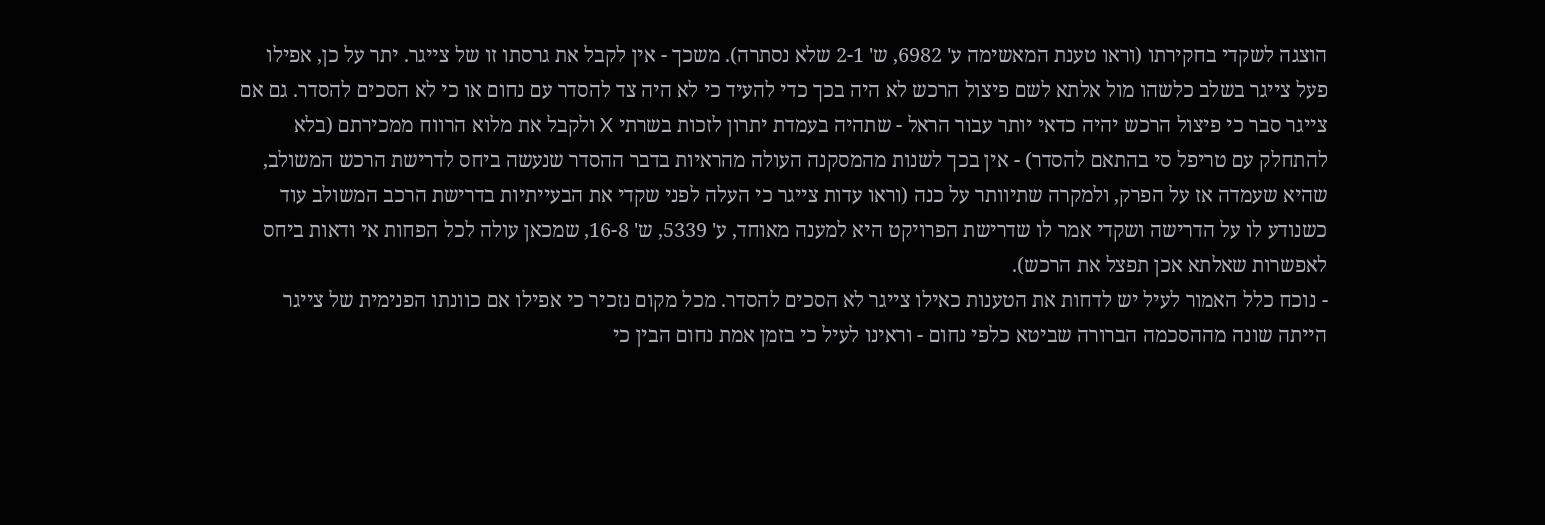הוצגה לשקדי בחקירתו (וראו טענת המאשימה ע' 6982, ש' 2-1 שלא נסתרה). משכך - אין לקבל את גרסתו זו של צייגר. יתר על כן, אפילו פעל צייגר בשלב כלשהו מול אלתא לשם פיצול הרכש לא היה בכך כדי להעיד כי לא היה צד להסדר עם נחום או כי לא הסכים להסדר. גם אם צייגר סבר כי פיצול הרכש יהיה כדאי יותר עבור הראל - שתהיה בעמדת יתרון לזכות בשרתי X ולקבל את מלוא הרווח ממכירתם (בלא להתחלק עם טריפל סי בהתאם להסדר) - אין בכך לשנות מהמסקנה העולה מהראיות בדבר ההסדר שנעשה ביחס לדרישת הרכש המשולב, שהיא שעמדה אז על הפרק, ולמקרה שתיוותר על כנה (וראו עדות צייגר כי העלה לפני שקדי את הבעייתיות בדרישת הרכב המשולב עוד כשנודע לו על הדרישה ושקדי אמר לו שדרישת הפרויקט היא למענה מאוחד, ע' 5339, ש' 16-8, שמכאן עולה לכל הפחות אי ודאות ביחס לאפשרות שאלתא אכן תפצל את הרכש).
- נוכח כלל האמור לעיל יש לדחות את הטענות כאילו צייגר לא הסכים להסדר. מכל מקום נזכיר כי אפילו אם כוונתו הפנימית של צייגר הייתה שונה מההסכמה הברורה שביטא כלפי נחום - וראינו לעיל כי בזמן אמת נחום הבין כי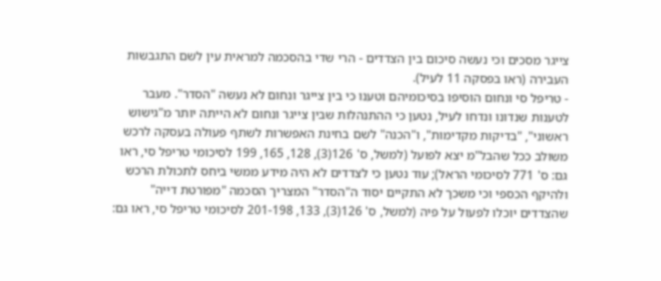צייגר מסכים וכי נעשה סיכום בין הצדדים - הרי שדי בהסכמה למראית עין לשם התגבשות העבירה (ראו בפסקה 11 לעיל).
- טריפל סי ונחום הוסיפו בסיכומיהם וטענו כי בין צייגר ונחום לא נעשה "הסדר". מעבר לטענות שנדונו ונדחו לעיל, נטען כי ההתנהלות שבין צייגר ונחום לא הייתה יותר מ"גישוש ראשוני", "בדיקות מקדימות", ו"הכנה" לשם בחינת האפשרות לשתף פעולה בעסקה לרכש משולב ככל שהבל"מ יצא לפועל (למשל, ס' 126(3), 128, 165, 199 לסיכומי טריפל סי, ראו גם: ס' 771 לסיכומי הראל); עוד נטען כי לצדדים לא היה מידע ממשי ביחס לתכולת הרכש ולהיקף הכספי וכי משכך לא התקיים יסוד ה"הסדר" המצריך הסכמה "מפורטת דייה" שהצדדים יוכלו לפעול על פיה (למשל, ס' 126(3), 133, 201-198 לסיכומי טריפל סי, ראו גם: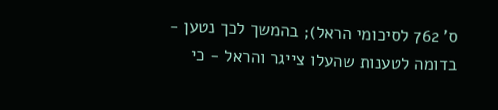ס' 762 לסיכומי הראל); בהמשך לכך נטען - בדומה לטענות שהעלו צייגר והראל - כי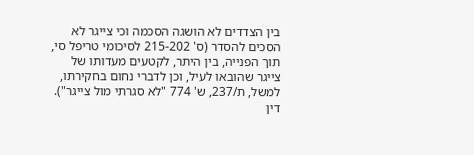בין הצדדים לא הושגה הסכמה וכי צייגר לא הסכים להסדר (ס' 215-202 לסיכומי טריפל סי, תוך הפנייה, בין היתר, לקטעים מעדותו של צייגר שהובאו לעיל, וכן לדברי נחום בחקירתו, למשל, ת/237, ש' 774 "לא סגרתי מול צייגר").
דין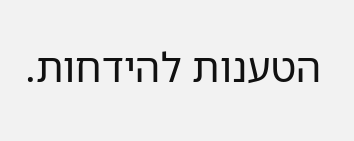הטענות להידחות.